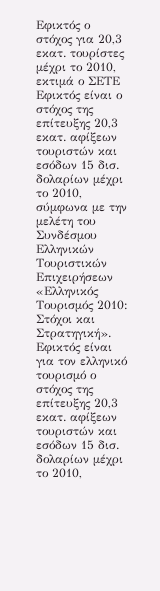Εφικτός ο στόχος για 20,3 εκατ. τουρίστες μέχρι το 2010, εκτιμά ο ΣΕΤΕ
Εφικτός είναι ο στόχος της επίτευξης 20,3 εκατ. αφίξεων τουριστών και εσόδων 15 δισ. δολαρίων μέχρι το 2010, σύμφωνα με την μελέτη του Συνδέσμου Ελληνικών Τουριστικών Επιχειρήσεων «Ελληνικός Τουρισμός 2010: Στόχοι και Στρατηγική».
Εφικτός είναι για τον ελληνικό τουρισμό ο στόχος της επίτευξης 20,3 εκατ. αφίξεων τουριστών και εσόδων 15 δισ. δολαρίων μέχρι το 2010,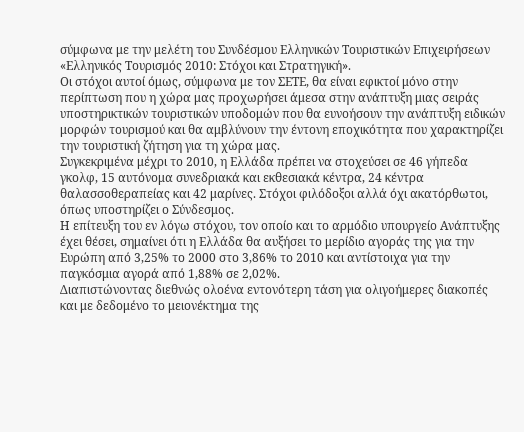σύμφωνα με την μελέτη του Συνδέσμου Ελληνικών Τουριστικών Επιχειρήσεων «Ελληνικός Τουρισμός 2010: Στόχοι και Στρατηγική».
Οι στόχοι αυτοί όμως, σύμφωνα με τον ΣΕΤΕ, θα είναι εφικτοί μόνο στην περίπτωση που η χώρα μας προχωρήσει άμεσα στην ανάπτυξη μιας σειράς υποστηρικτικών τουριστικών υποδομών που θα ευνοήσουν την ανάπτυξη ειδικών μορφών τουρισμού και θα αμβλύνουν την έντονη εποχικότητα που χαρακτηρίζει την τουριστική ζήτηση για τη χώρα μας.
Συγκεκριμένα μέχρι το 2010, η Ελλάδα πρέπει να στοχεύσει σε 46 γήπεδα γκολφ, 15 αυτόνομα συνεδριακά και εκθεσιακά κέντρα, 24 κέντρα θαλασσοθεραπείας και 42 μαρίνες. Στόχοι φιλόδοξοι αλλά όχι ακατόρθωτοι, όπως υποστηρίζει ο Σύνδεσμος.
Η επίτευξη του εν λόγω στόχου, τον οποίο και το αρμόδιο υπουργείο Ανάπτυξης έχει θέσει, σημαίνει ότι η Ελλάδα θα αυξήσει το μερίδιο αγοράς της για την Ευρώπη από 3,25% το 2000 στο 3,86% το 2010 και αντίστοιχα για την παγκόσμια αγορά από 1,88% σε 2,02%.
Διαπιστώνοντας διεθνώς ολοένα εντονότερη τάση για ολιγοήμερες διακοπές και με δεδομένο το μειονέκτημα της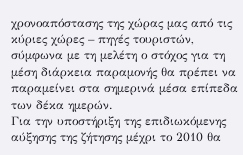χρονοαπόστασης της χώρας μας από τις κύριες χώρες – πηγές τουριστών, σύμφωνα με τη μελέτη ο στόχος για τη μέση διάρκεια παραμονής θα πρέπει να παραμείνει στα σημερινά μέσα επίπεδα των δέκα ημερών.
Για την υποστήριξη της επιδιωκόμενης αύξησης της ζήτησης μέχρι το 2010 θα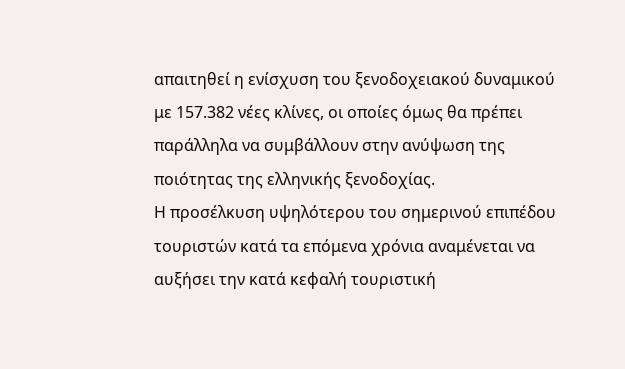απαιτηθεί η ενίσχυση του ξενοδοχειακού δυναμικού με 157.382 νέες κλίνες, οι οποίες όμως θα πρέπει παράλληλα να συμβάλλουν στην ανύψωση της ποιότητας της ελληνικής ξενοδοχίας.
Η προσέλκυση υψηλότερου του σημερινού επιπέδου τουριστών κατά τα επόμενα χρόνια αναμένεται να αυξήσει την κατά κεφαλή τουριστική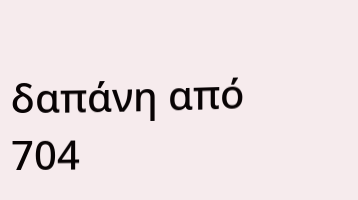δαπάνη από 704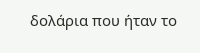δολάρια που ήταν το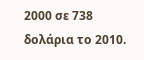2000 σε 738 δολάρια το 2010.